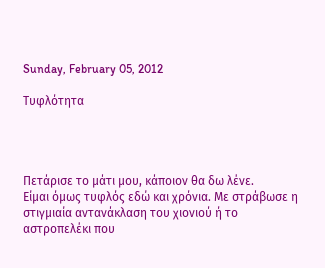Sunday, February 05, 2012

Τυφλότητα




Πετάρισε το μάτι μου, κάποιον θα δω λένε.
Είμαι όμως τυφλός εδώ και χρόνια. Με στράβωσε η στιγμιαία αντανάκλαση του χιονιού ή το αστροπελέκι που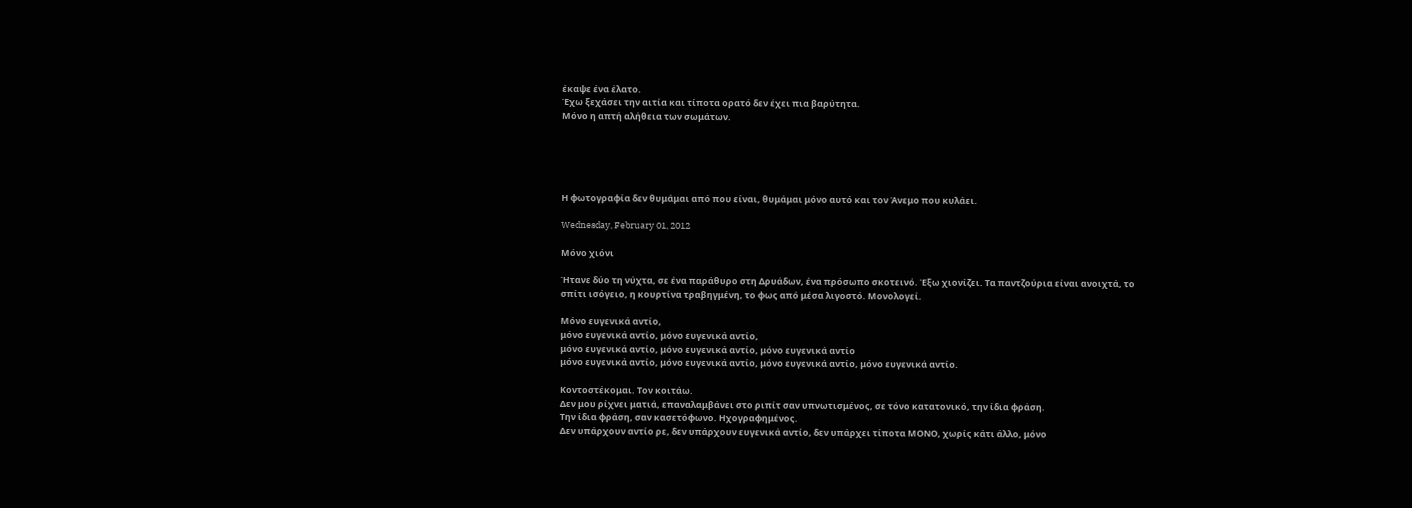έκαψε ένα έλατο.
Έχω ξεχάσει την αιτία και τίποτα ορατό δεν έχει πια βαρύτητα.
Μόνο η απτή αλήθεια των σωμάτων.





Η φωτογραφία δεν θυμάμαι από που είναι, θυμάμαι μόνο αυτό και τον Άνεμο που κυλάει.

Wednesday, February 01, 2012

Μόνο χιόνι

Ήτανε δύο τη νύχτα, σε ένα παράθυρο στη Δρυάδων, ένα πρόσωπο σκοτεινό. Έξω χιονίζει. Τα παντζούρια είναι ανοιχτά, το σπίτι ισόγειο, η κουρτίνα τραβηγμένη, το φως από μέσα λιγοστό. Μονολογεί.

Μόνο ευγενικά αντίο,
μόνο ευγενικά αντίο, μόνο ευγενικά αντίο,
μόνο ευγενικά αντίο, μόνο ευγενικά αντίο, μόνο ευγενικά αντίο
μόνο ευγενικά αντίο, μόνο ευγενικά αντίο, μόνο ευγενικά αντίο, μόνο ευγενικά αντίο.

Κοντοστέκομαι. Τον κοιτάω.
Δεν μου ρίχνει ματιά, επαναλαμβάνει στο ριπίτ σαν υπνωτισμένος, σε τόνο κατατονικό, την ίδια φράση.
Την ίδια φράση, σαν κασετόφωνο. Ηχογραφημένος.
Δεν υπάρχουν αντίο ρε, δεν υπάρχουν ευγενικά αντίο, δεν υπάρχει τίποτα ΜΟΝΟ, χωρίς κάτι άλλο, μόνο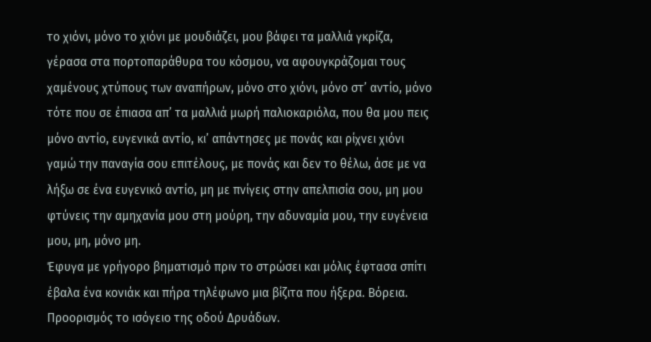το χιόνι, μόνο το χιόνι με μουδιάζει, μου βάφει τα μαλλιά γκρίζα, γέρασα στα πορτοπαράθυρα του κόσμου, να αφουγκράζομαι τους χαμένους χτύπους των αναπήρων, μόνο στο χιόνι, μόνο στ’ αντίο, μόνο τότε που σε έπιασα απ’ τα μαλλιά μωρή παλιοκαριόλα, που θα μου πεις μόνο αντίο, ευγενικά αντίο, κι’ απάντησες με πονάς και ρίχνει χιόνι γαμώ την παναγία σου επιτέλους, με πονάς και δεν το θέλω, άσε με να λήξω σε ένα ευγενικό αντίο, μη με πνίγεις στην απελπισία σου, μη μου φτύνεις την αμηχανία μου στη μούρη, την αδυναμία μου, την ευγένεια μου, μη, μόνο μη.
Έφυγα με γρήγορο βηματισμό πριν το στρώσει και μόλις έφτασα σπίτι έβαλα ένα κονιάκ και πήρα τηλέφωνο μια βίζιτα που ήξερα. Βόρεια. Προορισμός το ισόγειο της οδού Δρυάδων.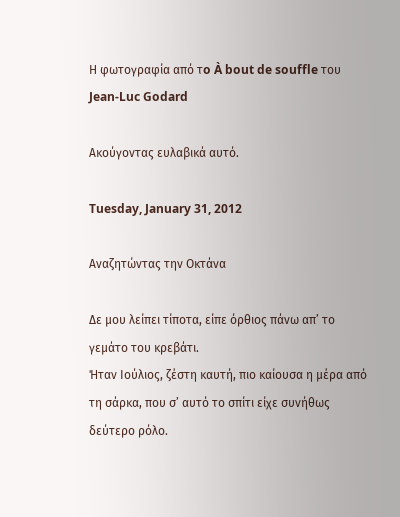Η φωτογραφία από τo À bout de souffle του Jean-Luc Godard

Ακούγοντας ευλαβικά αυτό.

Tuesday, January 31, 2012

Αναζητώντας την Οκτάνα

Δε μου λείπει τίποτα, είπε όρθιος πάνω απ’ το γεμάτο του κρεβάτι.
Ήταν Ιούλιος, ζέστη καυτή, πιο καίουσα η μέρα από τη σάρκα, που σ’ αυτό το σπίτι είχε συνήθως δεύτερο ρόλο.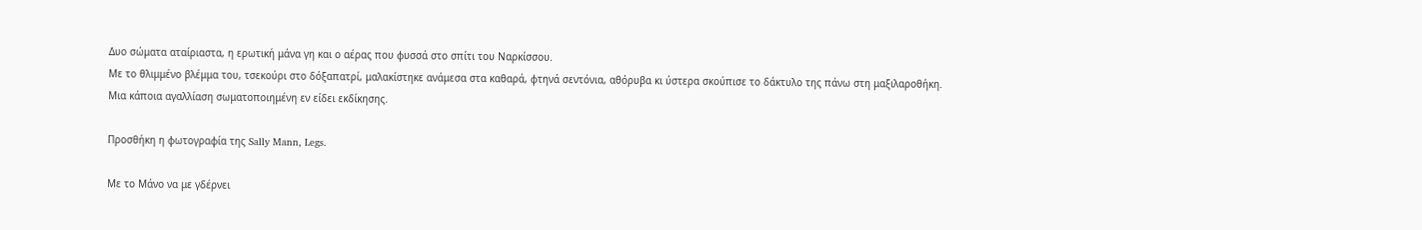Δυο σώματα αταίριαστα, η ερωτική μάνα γη και ο αέρας που φυσσά στο σπίτι του Ναρκίσσου.
Με το θλιμμένο βλέμμα του, τσεκούρι στο δόξαπατρί, μαλακίστηκε ανάμεσα στα καθαρά, φτηνά σεντόνια, αθόρυβα κι ύστερα σκούπισε το δάκτυλο της πάνω στη μαξιλαροθήκη.
Μια κάποια αγαλλίαση σωματοποιημένη εν είδει εκδίκησης.

Προσθήκη η φωτογραφία της Sally Mann, Legs.

Με το Μάνο να με γδέρνει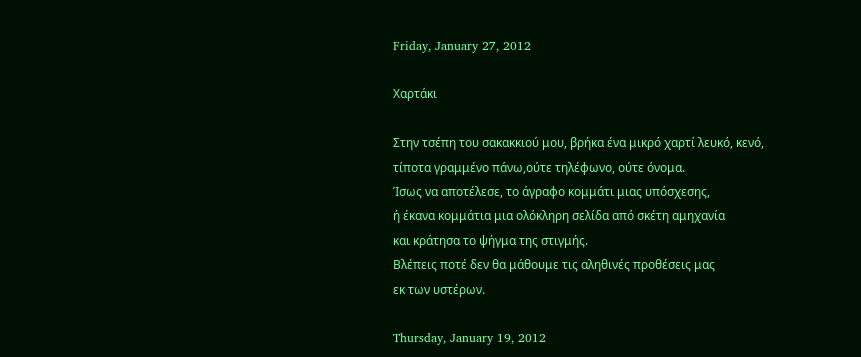Friday, January 27, 2012

Χαρτάκι

Στην τσέπη του σακακκιού μου, βρήκα ένα μικρό χαρτί λευκό, κενό,
τίποτα γραμμένο πάνω,ούτε τηλέφωνο, ούτε όνομα.
Ίσως να αποτέλεσε, το άγραφο κομμάτι μιας υπόσχεσης,
ή έκανα κομμάτια μια ολόκληρη σελίδα από σκέτη αμηχανία
και κράτησα το ψήγμα της στιγμής.
Βλέπεις ποτέ δεν θα μάθουμε τις αληθινές προθέσεις μας
εκ των υστέρων.

Thursday, January 19, 2012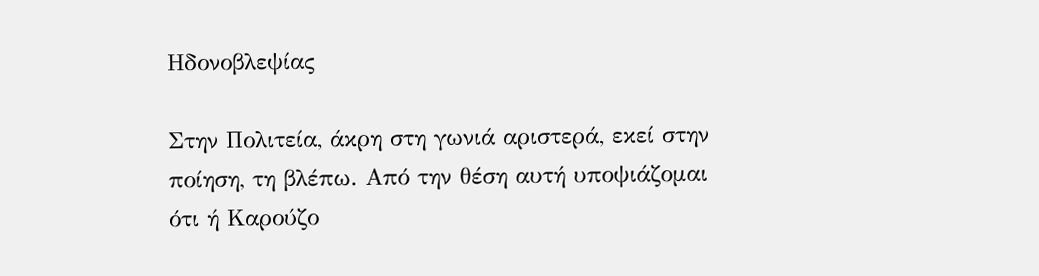Ηδονοβλεψίας

Στην Πολιτεία, άκρη στη γωνιά αριστερά, εκεί στην ποίηση, τη βλέπω. Από την θέση αυτή υποψιάζομαι ότι ή Καρούζο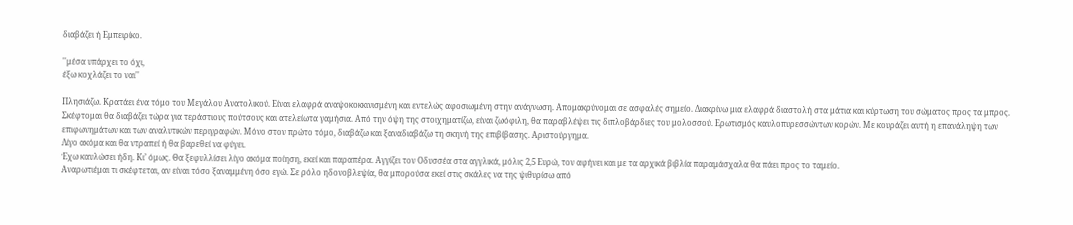διαβάζει ή Εμπειρίκο.

''μέσα υπάρχει το όχι,
έξω κοχλάζει το ναι''

Πλησιάζω. Κρατάει ένα τόμο του Μεγάλου Ανατολικού. Είναι ελαφρά αναψοκοκκινισμένη και εντελώς αφοσιωμένη στην ανάγνωση. Απομακρύνομαι σε ασφαλές σημείο. Διακρίνω μια ελαφρά διαστολή στα μάτια και κύρτωση του σώματος προς τα μπρος.
Σκέφτομαι θα διαβάζει τώρα για τεράστιους πούτσους και ατελείωτα γαμήσια. Από την όψη της στοιχηματίζω, είναι ζωόφιλη, θα παραβλέψει τις διπλοβάρδιες του μολοσσού. Ερωτισμός καυλοπυρεσσώντων κορών. Με κουράζει αυτή η επανάληψη των επιφωνημάτων και των αναλυτικών περιγραφών. Μόνο στον πρώτο τόμο, διαβάζω και ξαναδιαβάζω τη σκηνή της επιβίβασης. Αριστούργημα.
Λίγο ακόμα και θα ντραπεί ή θα βαρεθεί να φύγει.
Έχω καυλώσει ήδη. Κι’ όμως. Θα ξεφυλλίσει λίγο ακόμα ποίηση, εκεί και παραπέρα. Αγγίζει τον Οδυσσέα στα αγγλικά, μόλις 2,5 Ευρώ, τον αφήνει και με τα αρχικά βιβλία παραμάσχαλα θα πάει προς το ταμείο.
Αναρωτιέμαι τι σκέφτεται, αν είναι τόσο ξαναμμένη όσο εγώ. Σε ρόλο ηδονοβλεψία, θα μπορούσα εκεί στις σκάλες να της ψιθυρίσω από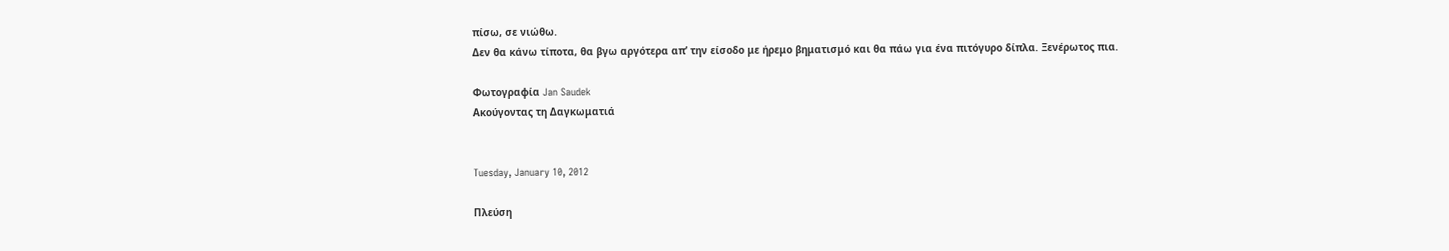πίσω, σε νιώθω.
Δεν θα κάνω τίποτα, θα βγω αργότερα απ’ την είσοδο με ήρεμο βηματισμό και θα πάω για ένα πιτόγυρο δίπλα. Ξενέρωτος πια.

Φωτογραφία Jan Saudek
Aκούγοντας τη Δαγκωματιά


Tuesday, January 10, 2012

Πλεύση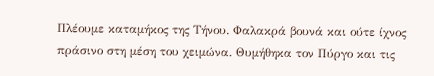Πλέουμε καταμήκος της Τήνου. Φαλακρά βουνά και ούτε ίχνος πράσινο στη μέση του χειμώνα. Θυμήθηκα τον Πύργο και τις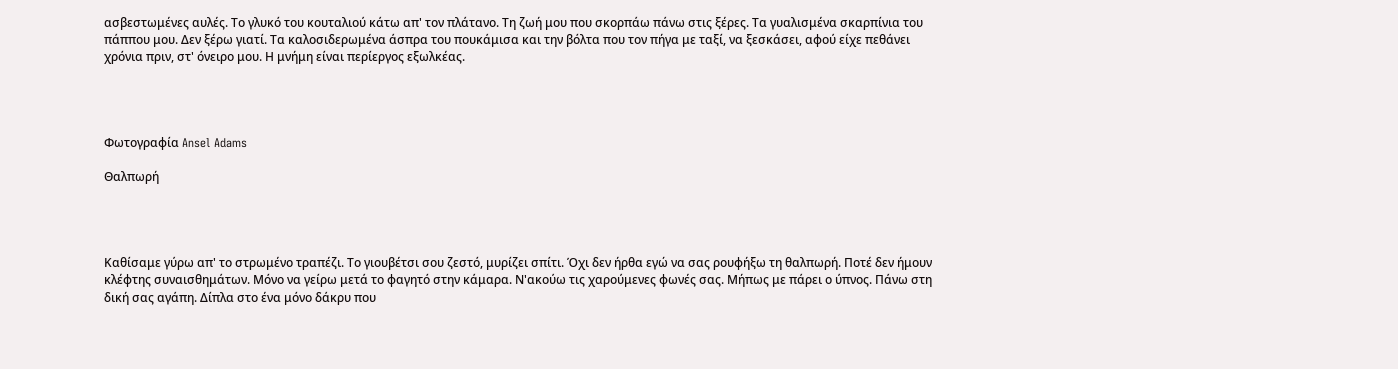ασβεστωμένες αυλές. Το γλυκό του κουταλιού κάτω απ' τον πλάτανο. Τη ζωή μου που σκορπάω πάνω στις ξέρες. Τα γυαλισμένα σκαρπίνια του πάππου μου. Δεν ξέρω γιατί. Τα καλοσιδερωμένα άσπρα του πουκάμισα και την βόλτα που τον πήγα με ταξί, να ξεσκάσει, αφού είχε πεθάνει χρόνια πριν, στ' όνειρο μου. Η μνήμη είναι περίεργος εξωλκέας.




Φωτογραφία Ansel Adams

Θαλπωρή




Καθίσαμε γύρω απ' το στρωμένο τραπέζι. Το γιουβέτσι σου ζεστό, μυρίζει σπίτι. Όχι δεν ήρθα εγώ να σας ρουφήξω τη θαλπωρή. Ποτέ δεν ήμουν κλέφτης συναισθημάτων. Μόνο να γείρω μετά το φαγητό στην κάμαρα. Ν'ακούω τις χαρούμενες φωνές σας. Μήπως με πάρει ο ύπνος. Πάνω στη δική σας αγάπη. Δίπλα στο ένα μόνο δάκρυ που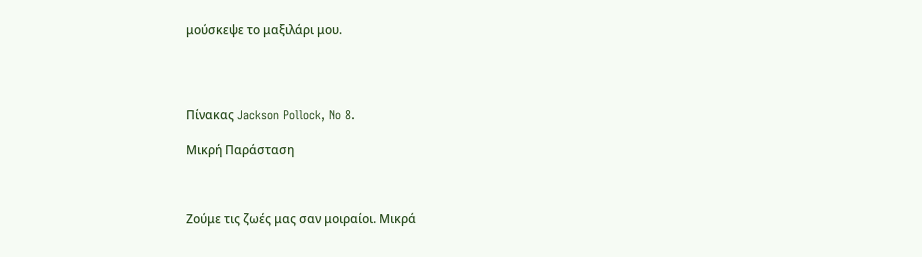μούσκεψε το μαξιλάρι μου.




Πίνακας Jackson Pollock, No 8.

Μικρή Παράσταση



Ζούμε τις ζωές μας σαν μοιραίοι. Μικρά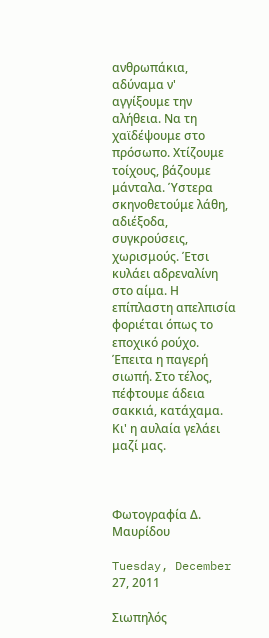ανθρωπάκια, αδύναμα ν' αγγίξουμε την αλήθεια. Να τη χαϊδέψουμε στο πρόσωπο. Χτίζουμε τοίχους, βάζουμε μάνταλα. Ύστερα σκηνοθετούμε λάθη, αδιέξοδα, συγκρούσεις, χωρισμούς. Έτσι κυλάει αδρεναλίνη στο αίμα. Η επίπλαστη απελπισία φοριέται όπως το εποχικό ρούχο. Έπειτα η παγερή σιωπή. Στο τέλος, πέφτουμε άδεια σακκιά, κατάχαμα. Κι' η αυλαία γελάει μαζί μας.



Φωτογραφία Δ. Μαυρίδου

Tuesday, December 27, 2011

Σιωπηλός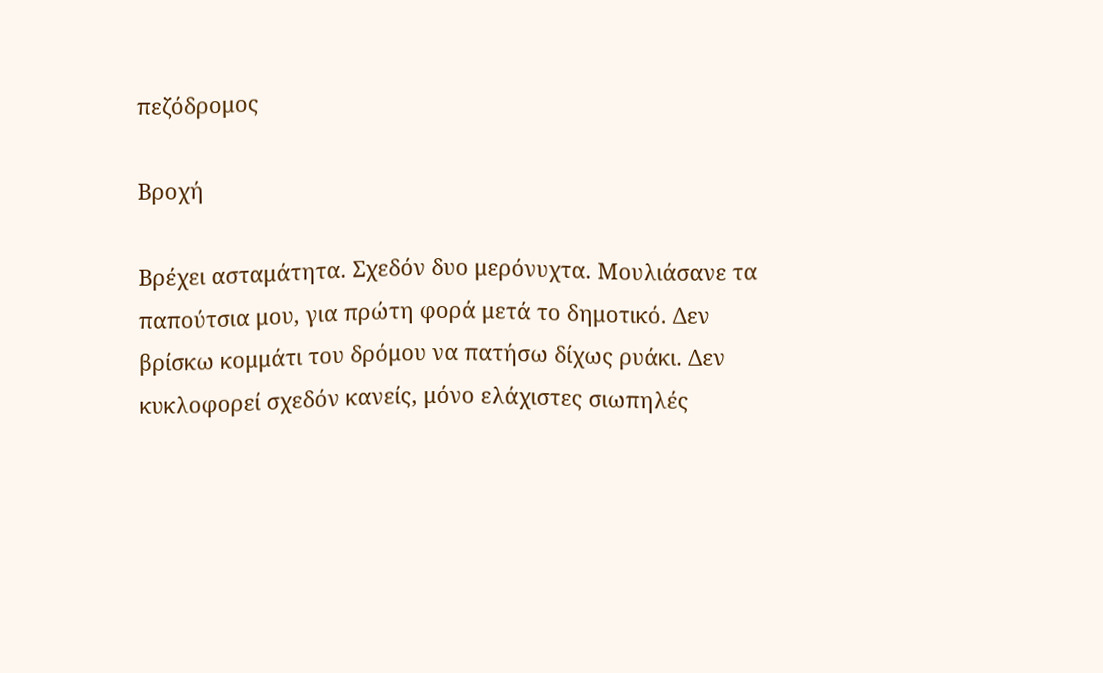πεζόδρομος

Βροχή

Βρέχει ασταμάτητα. Σχεδόν δυο μερόνυχτα. Μουλιάσανε τα παπούτσια μου, για πρώτη φορά μετά το δημοτικό. Δεν βρίσκω κομμάτι του δρόμου να πατήσω δίχως ρυάκι. Δεν κυκλοφορεί σχεδόν κανείς, μόνο ελάχιστες σιωπηλές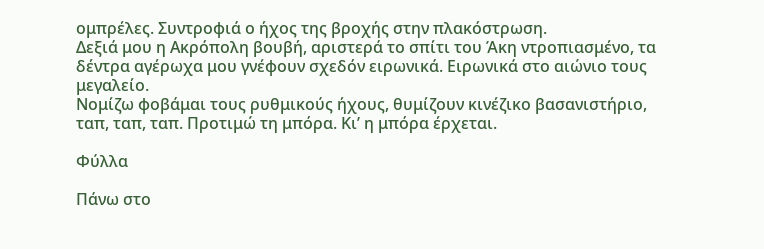ομπρέλες. Συντροφιά ο ήχος της βροχής στην πλακόστρωση.
Δεξιά μου η Ακρόπολη βουβή, αριστερά το σπίτι του Άκη ντροπιασμένο, τα δέντρα αγέρωχα μου γνέφουν σχεδόν ειρωνικά. Ειρωνικά στο αιώνιο τους μεγαλείο.
Νομίζω φοβάμαι τους ρυθμικούς ήχους, θυμίζουν κινέζικο βασανιστήριο, ταπ, ταπ, ταπ. Προτιμώ τη μπόρα. Κι’ η μπόρα έρχεται.

Φύλλα

Πάνω στο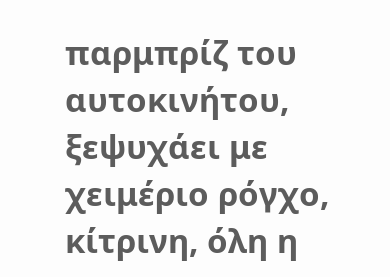παρμπρίζ του αυτοκινήτου, ξεψυχάει με χειμέριο ρόγχο, κίτρινη, όλη η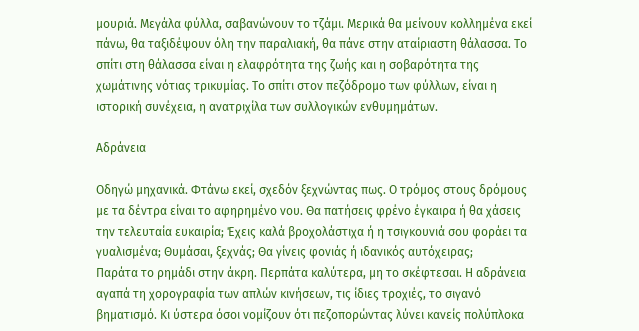μουριά. Μεγάλα φύλλα, σαβανώνουν το τζάμι. Μερικά θα μείνουν κολλημένα εκεί πάνω, θα ταξιδέψουν όλη την παραλιακή, θα πάνε στην αταίριαστη θάλασσα. Το σπίτι στη θάλασσα είναι η ελαφρότητα της ζωής και η σοβαρότητα της χωμάτινης νότιας τρικυμίας. Το σπίτι στον πεζόδρομο των φύλλων, είναι η ιστορική συνέχεια, η ανατριχίλα των συλλογικών ενθυμημάτων.

Αδράνεια

Οδηγώ μηχανικά. Φτάνω εκεί, σχεδόν ξεχνώντας πως. Ο τρόμος στους δρόμους με τα δέντρα είναι το αφηρημένο νου. Θα πατήσεις φρένο έγκαιρα ή θα χάσεις την τελευταία ευκαιρία; Έχεις καλά βροχολάστιχα ή η τσιγκουνιά σου φοράει τα γυαλισμένα; Θυμάσαι, ξεχνάς; Θα γίνεις φονιάς ή ιδανικός αυτόχειρας;
Παράτα το ρημάδι στην άκρη. Περπάτα καλύτερα, μη το σκέφτεσαι. Η αδράνεια αγαπά τη χορογραφία των απλών κινήσεων, τις ίδιες τροχιές, το σιγανό βηματισμό. Κι ύστερα όσοι νομίζουν ότι πεζοπορώντας λύνει κανείς πολύπλοκα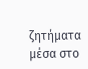ζητήματα μέσα στο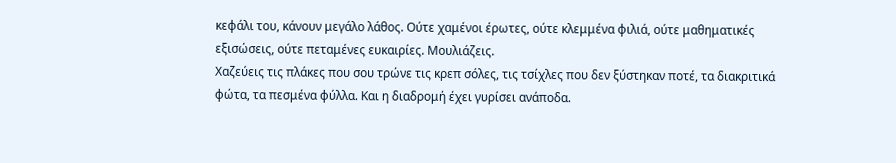κεφάλι του, κάνουν μεγάλο λάθος. Ούτε χαμένοι έρωτες, ούτε κλεμμένα φιλιά, ούτε μαθηματικές εξισώσεις, ούτε πεταμένες ευκαιρίες. Μουλιάζεις.
Χαζεύεις τις πλάκες που σου τρώνε τις κρεπ σόλες, τις τσίχλες που δεν ξύστηκαν ποτέ, τα διακριτικά φώτα, τα πεσμένα φύλλα. Και η διαδρομή έχει γυρίσει ανάποδα.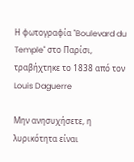Η φωτογραφία "Boulevard du Temple" στο Παρίσι, τραβήχτηκε το 1838 από τον Louis Daguerre

Μην ανησυχήσετε, η λυρικότητα είναι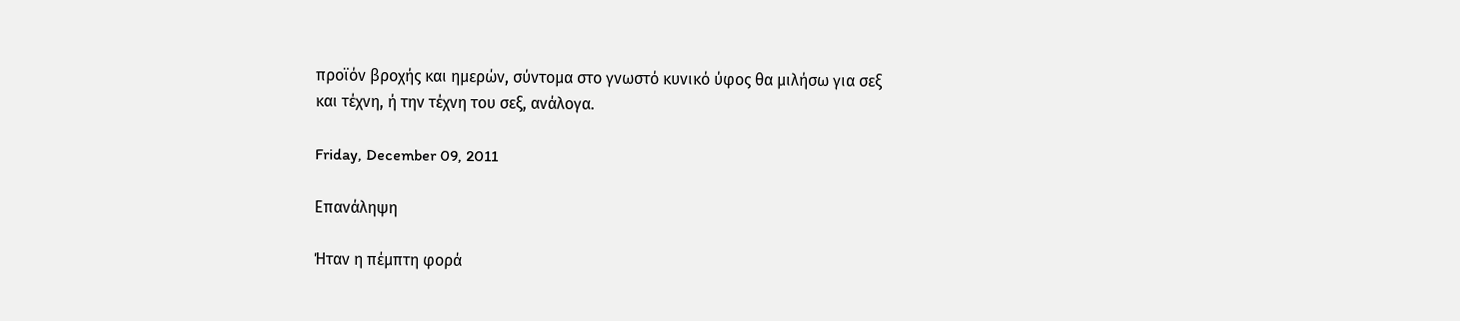προϊόν βροχής και ημερών, σύντομα στο γνωστό κυνικό ύφος θα μιλήσω για σεξ και τέχνη, ή την τέχνη του σεξ, ανάλογα.

Friday, December 09, 2011

Επανάληψη

Ήταν η πέμπτη φορά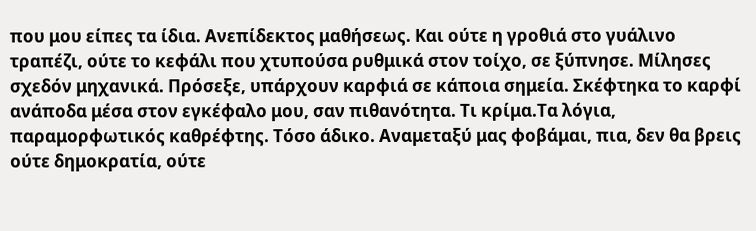που μου είπες τα ίδια. Ανεπίδεκτος μαθήσεως. Και ούτε η γροθιά στο γυάλινο τραπέζι, ούτε το κεφάλι που χτυπούσα ρυθμικά στον τοίχο, σε ξύπνησε. Μίλησες σχεδόν μηχανικά. Πρόσεξε, υπάρχουν καρφιά σε κάποια σημεία. Σκέφτηκα το καρφί ανάποδα μέσα στον εγκέφαλο μου, σαν πιθανότητα. Τι κρίμα.Τα λόγια, παραμορφωτικός καθρέφτης. Τόσο άδικο. Αναμεταξύ μας φοβάμαι, πια, δεν θα βρεις ούτε δημοκρατία, ούτε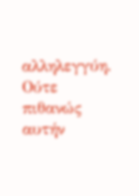αλληλεγγύη. Ούτε πιθανώς αυτήν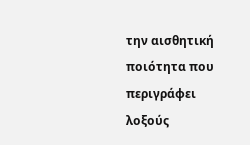την αισθητική ποιότητα που περιγράφει λοξούς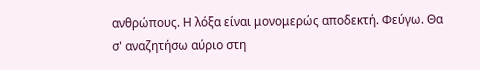ανθρώπους. Η λόξα είναι μονομερώς αποδεκτή. Φεύγω. Θα σ' αναζητήσω αύριο στη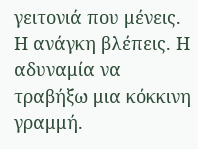γειτονιά που μένεις. Η ανάγκη βλέπεις. Η αδυναμία να τραβήξω μια κόκκινη γραμμή.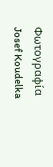Φωτογραφία Josef Koudelka